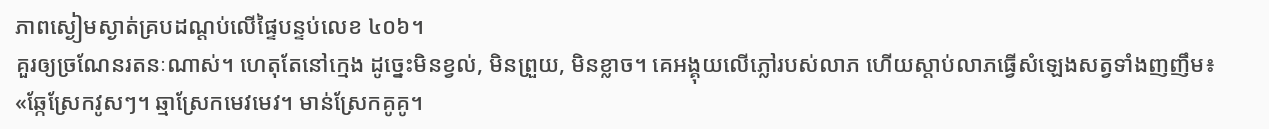ភាពស្ងៀមស្ងាត់គ្របដណ្តប់លើផ្ទៃបន្ទប់លេខ ៤០៦។
គួរឲ្យច្រណែនរតនៈណាស់។ ហេតុតែនៅក្មេង ដូច្នេះមិនខ្វល់, មិនព្រួយ, មិនខ្លាច។ គេអង្គុយលើភ្លៅរបស់លាភ ហើយស្តាប់លាភធ្វើសំឡេងសត្វទាំងញញឹម៖
«ឆ្កែស្រែកវូសៗ។ ឆ្មាស្រែកមេវមេវ។ មាន់ស្រែកគូគូ។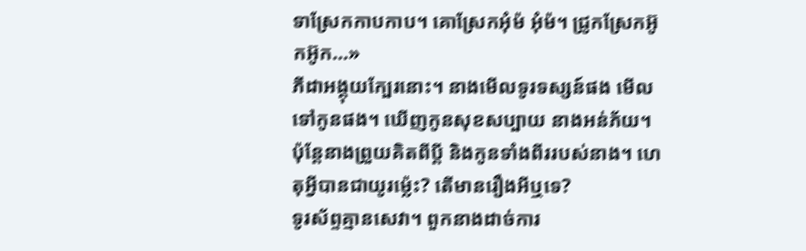ទាស្រែកកាបកាប។ គោស្រែកអុំម៉ អុំម៉។ ជ្រូកស្រែកអ៊ូកអ៊ូក…»
ភីដាអង្គុយក្បែរនោះ។ នាងមើលទូរទស្សន៍ផង មើលទៅកូនផង។ ឃើញកូនសុខសប្បាយ នាងអន់ភ័យ។ ប៉ុន្តែនាងព្រួយគិតពីប្តី និងកូនទាំងពីររបស់នាង។ ហេតុអី្វបានជាយូរម្ល៉េះ? តើមានរឿងអីឬទេ?
ទូរស័ព្ទគ្មានសេវា។ ពួកនាងដាច់ការ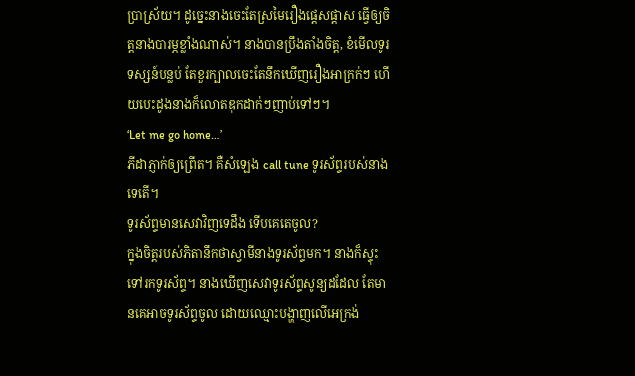ប្រាស្រ័យ។ ដូច្នេះនាងចេះតែស្រមៃរឿងផ្តេសផ្តាស ធ្វើឲ្យចិត្តនាងបារម្ភខ្លាំងណាស់។ នាងបានប្រឹងតាំងចិត្ត, ខំមើលទូរទស្សន៍បន្លប់ តែខួរក្បាលចេះតែនឹកឃើញរឿងអាក្រក់ៗ ហើយបេះដូងនាងក៏លោតឌុកដាក់ៗញាប់ទៅៗ។
‘Let me go home…’
ភីដាភ្ញាក់ឲ្យព្រើត។ គឺសំឡេង call tune ទូរស័ព្ទរបស់នាងទេតើ។
ទូរស័ព្ទមានសេវាវិញទេដឹង ទើបគេតេចូល?
ក្នុងចិត្តរបស់ភិតានឹកថាស្វាមីនាងទូរស័ព្ទមក។ នាងក៏ស្ទុះទៅរកទូរស័ព្ទ។ នាងឃើញសេវាទូរស័ព្ទសូន្យដដែល តែមានគេអាចទូរស័ព្ទចូល ដោយឈ្មោះបង្ហាញលើអេក្រង់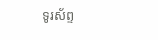ទូរស័ព្ទ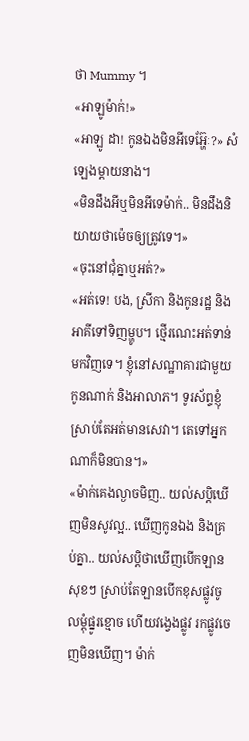ថា Mummy ។
«អាឡូម៉ាក់!»
«អាឡូ ដា! កូនឯងមិនអីទេអ៊្ហែៈ?» សំឡេងម្តាយនាង។
«មិនដឹងអីឬមិនអីទេម៉ាក់.. មិនដឹងនិយាយថាម៉េចឲ្យត្រូវទេ។»
«ចុះនៅជុំគ្នាឬអត់?»
«អត់ទេ! បង, ស្រីកា និងកូនរដ្ឋ និងអាគីទៅទិញម្ហូប។ ថ្មើរណេះអត់ទាន់មកវិញទេ។ ខ្ញុំនៅសណ្ឋាគារជាមួយកូនណាក់ និងអាលាភ។ ទូរស័ព្ទខ្ញុំស្រាប់តែអត់មានសេវា។ តេទៅអ្នកណាក៏មិនបាន។»
«ម៉ាក់គេងល្ងាចមិញ.. យល់សប្តិឃើញមិនសូវល្អ.. ឃើញកូនឯង និងគ្រប់គ្នា.. យល់សប្តិថាឃើញបើកឡានសុខៗ ស្រាប់តែឡានបើកខុសផ្លូវចូលម្តុំផ្នូរខ្មោច ហើយវង្វេងផ្លូវ រកផ្លូវចេញមិនឃើញ។ ម៉ាក់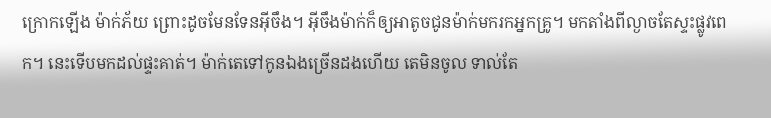ក្រោកឡើង ម៉ាក់ភ័យ ព្រោះដូចមែនទែនអ៊ីចឹង។ អ៊ីចឹងម៉ាក់ក៏ឲ្យអាតូចជូនម៉ាក់មករកអ្នកគ្រូ។ មកតាំងពីល្ងាចតែស្ទះផ្លូវពេក។ នេះទើបមកដល់ផ្ទះគាត់។ ម៉ាក់តេទៅកូនឯងច្រើនដងហើយ តេមិនចូល ទាល់តែ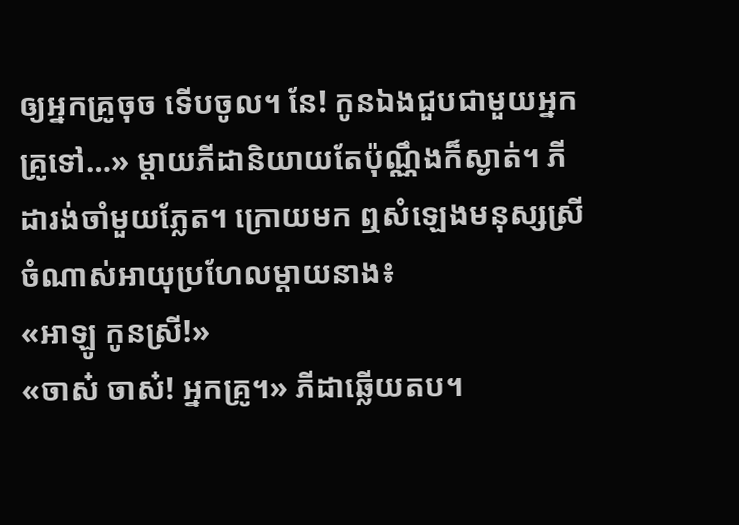ឲ្យអ្នកគ្រូចុច ទើបចូល។ នែ! កូនឯងជួបជាមួយអ្នកគ្រូទៅ…» ម្តាយភីដានិយាយតែប៉ុណ្ណឹងក៏ស្ងាត់។ ភីដារង់ចាំមួយភ្លែត។ ក្រោយមក ឮសំឡេងមនុស្សស្រីចំណាស់អាយុប្រហែលម្តាយនាង៖
«អាឡូ កូនស្រី!»
«ចាស៎ ចាស៎! អ្នកគ្រូ។» ភីដាឆ្លើយតប។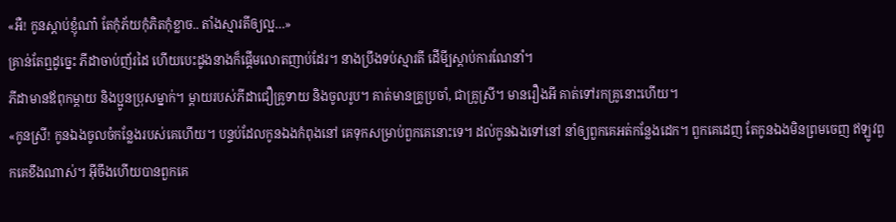«អឺ! កូនស្តាប់ខ្ញុំណា៎ តែកុំភ័យកុំភិតកុំខ្លាច.. តាំងស្មារតីឲ្យល្អ…»
គ្រាន់តែឮដូច្នេះ ភីដាចាប់ញ័រដៃ ហើយបេះដូងនាងក៏ផ្តើមលោតញាប់ដែរ។ នាងប្រឹងទប់ស្មារតី ដើមី្បស្តាប់ការណែនាំ។
ភីដាមានឪពុកម្តាយ និងប្អូនប្រុសម្នាក់។ ម្តាយរបស់ភីដាជឿគ្រូទាយ និងចូលរូប។ គាត់មានគ្រូប្រចាំ, ជាគ្រូស្រី។ មានរឿងអី គាត់ទៅរកគ្រូនោះហើយ។
«កូនស្រី! កូនឯងចូលចំកន្លែងរបស់គេហើយ។ បន្ទប់ដែលកូនឯងកំពុងនៅ គេទុកសម្រាប់ពួកគេនោះទេ។ ដល់កូនឯងទៅនៅ នាំឲ្យពួកគេអត់កន្លែងដេក។ ពួកគេដេញ តែកូនឯងមិនព្រមចេញ ឥឡូវពួកគេខឹងណាស់។ អ៊ីចឹងហើយបានពួកគេ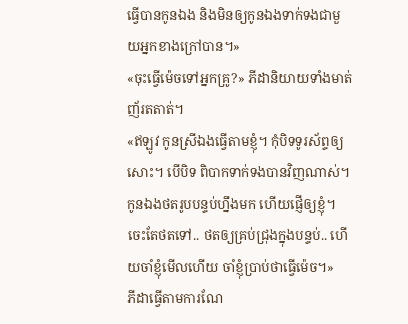ធ្វើបានកូនឯង និងមិនឲ្យកូនឯងទាក់ទងជាមួយអ្នកខាងក្រៅបាន។»
«ចុះធ្វើម៉េចទៅអ្នកគ្រូ?» ភីដានិយាយទាំងមាត់ញ័រតតាត់។
«ឥឡូវ កូនស្រីឯងធ្វើតាមខ្ញុំ។ កុំបិទទូរស័ព្ទឲ្យសោះ។ បើបិទ ពិបាកទាក់ទងបានវិញណាស់។ កូនឯងថតរូបបន្ទប់ហ្នឹងមក ហើយផ្ញើឲ្យខ្ញុំ។ ចេះតែថតទៅ.. ថតឲ្យគ្រប់ជ្រុងក្នុងបន្ទប់.. ហើយចាំខ្ញុំមើលហើយ ចាំខ្ញុំប្រាប់ថាធ្វើម៉េច។»
ភីដាធ្វើតាមការណែ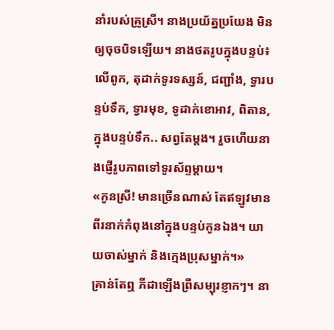នាំរបស់គ្រូស្រី។ នាងប្រយ័ត្នប្រយែង មិនឲ្យចុចបិទឡើយ។ នាងថតរូបក្នុងបន្ទប់៖ លើពូក, តុដាក់ទូរទស្សន៍, ជញ្ជាំង, ទ្វារបន្ទប់ទឹក, ទ្វារមុខ, ទូដាក់ខោអាវ, ពិតាន, ក្នុងបន្ទប់ទឹក.. សព្វតែម្តង។ រួចហើយនាងផ្ញើរូបភាពទៅទូរស័ព្ទម្តាយ។
«កូនស្រី! មានច្រើនណាស់ តែឥឡូវមានពីរនាក់កំពុងនៅក្នុងបន្ទប់កូនឯង។ យាយចាស់ម្នាក់ និងក្មេងប្រុសម្នាក់។»
គ្រាន់តែឮ ភីដាឡើងព្រឺសម្បុរខ្ញាកៗ។ នា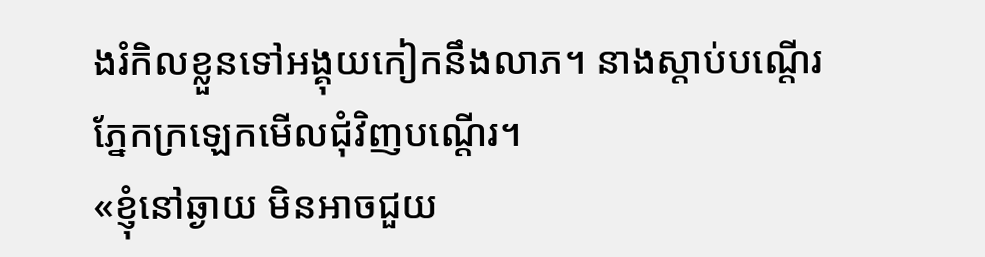ងរំកិលខ្លួនទៅអង្គុយកៀកនឹងលាភ។ នាងស្តាប់បណ្តើរ ភ្នែកក្រឡេកមើលជុំវិញបណ្តើរ។
«ខ្ញុំនៅឆ្ងាយ មិនអាចជួយ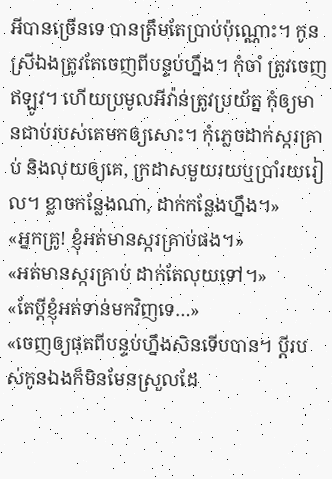អីបានច្រើនទេ បានត្រឹមតែប្រាប់ប៉ុណ្ណោះ។ កូនស្រីឯងត្រូវតែចេញពីបន្ទប់ហ្នឹង។ កុំចាំ ត្រូវចេញឥឡូវ។ ហើយប្រមូលអីវ៉ាន់ត្រូវប្រយ័ត្ន កុំឲ្យមានជាប់របស់គេមកឲ្យសោះ។ កុំភ្លេចដាក់ស្ករគ្រាប់ និងលុយឲ្យគេ, ក្រដាសមួយរយឬប្រាំរយរៀល។ ខ្លាចកន្លែងណា, ដាក់កន្លែងហ្នឹង។»
«អ្នកគ្រូ! ខ្ញុំអត់មានស្ករគ្រាប់ផង។»
«អត់មានស្ករគ្រាប់ ដាក់តែលុយទៅ។»
«តែប្តីខ្ញុំអត់ទាន់មកវិញទេ…»
«ចេញឲ្យផុតពីបន្ទប់ហ្នឹងសិនទើបបាន។ ប្តីរបស់កូនឯងក៏មិនមែនស្រួលដែ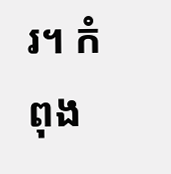រ។ កំពុង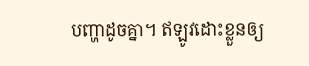បញ្ហាដូចគ្នា។ ឥឡូវដោះខ្លួនឲ្យ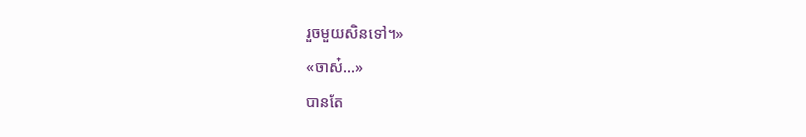រួចមួយសិនទៅ។»
«ចាស៎…»
បានតែ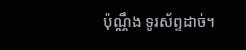ប៉ុណ្ណឹង ទូរស័ព្ទដាច់។